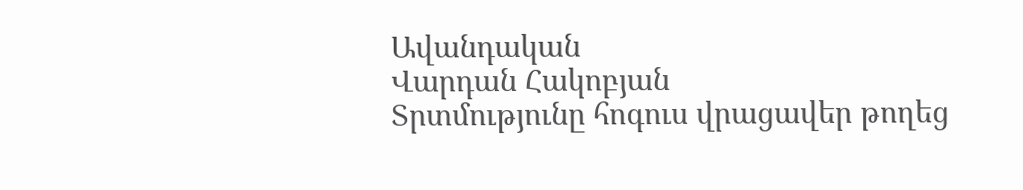Ավանդական
Վարդան Հակոբյան
Տրտմությունը հոգուս վրացավեր թողեց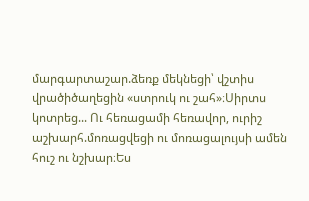մարգարտաշար.ձեռք մեկնեցի՝ վշտիս վրածիծաղեցին «ստրուկ ու շահ»։Սիրտս կոտրեց... Ու հեռացամի հեռավոր, ուրիշ աշխարհ.մոռացվեցի ու մոռացալույսի ամեն հուշ ու նշխար։Ես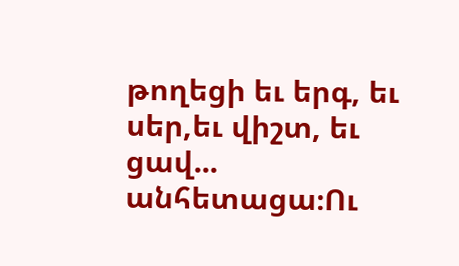թողեցի եւ երգ, եւ սեր,եւ վիշտ, եւ ցավ... անհետացա։Ու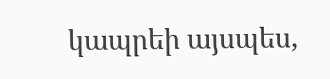կապրեի այսպես,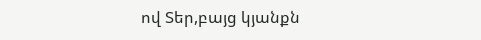ով Տեր,բայց կյանքն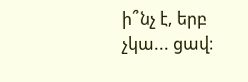ի՞նչ է, երբ չկա... ցավ։